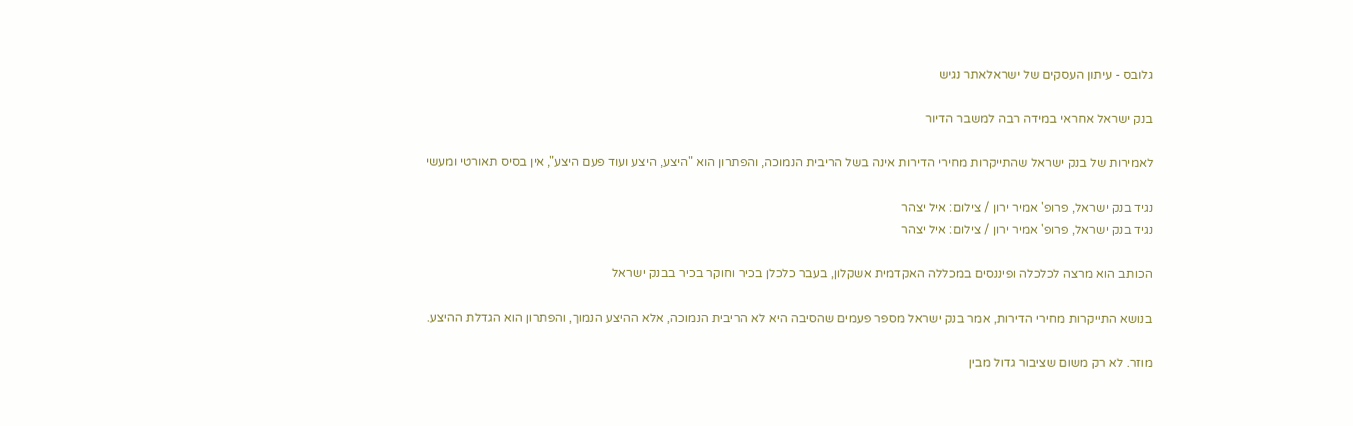גלובס - עיתון העסקים של ישראלאתר נגיש

בנק ישראל אחראי במידה רבה למשבר הדיור

לאמירות של בנק ישראל שהתייקרות מחירי הדירות אינה בשל הריבית הנמוכה, והפתרון הוא "היצע, היצע ועוד פעם היצע", אין בסיס תאורטי ומעשי

נגיד בנק ישראל, פרופ' אמיר ירון / צילום: איל יצהר
נגיד בנק ישראל, פרופ' אמיר ירון / צילום: איל יצהר

הכותב הוא מרצה לכלכלה ופיננסים במכללה האקדמית אשקלון, בעבר כלכלן בכיר וחוקר בכיר בבנק ישראל

בנושא התייקרות מחירי הדירות, אמר בנק ישראל מספר פעמים שהסיבה היא לא הריבית הנמוכה, אלא ההיצע הנמוך, והפתרון הוא הגדלת ההיצע.

מוזר. לא רק משום שציבור גדול מבין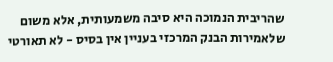שהריבית הנמוכה היא סיבה משמעותית, אלא משום שלאמירות הבנק המרכזי בעניין אין בסיס - לא תאורטי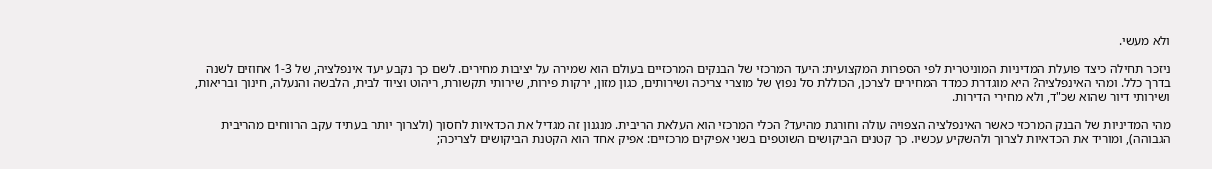ולא מעשי.

ניזכר תחילה כיצד פועלת המדיניות המוניטרית לפי הספרות המקצועית: היעד המרכזי של הבנקים המרכזיים בעולם הוא שמירה על יציבות מחירים. לשם כך נקבע יעד אינפלציה, של 1-3 אחוזים לשנה בדרך כלל. ומהי האינפלציה? היא מוגדרת כמדד המחירים לצרכן, הכוללת סל נפוץ של מוצרי צריכה ושירותים, כגון מזון, ירקות פירות, שירותי תקשורת, ריהוט וציוד לבית, הלבשה והנעלה, חינוך ובריאות, ושירותי דיור שהוא שכ"ד, ולא מחירי הדירות.

מהי המדיניות של הבנק המרכזי כאשר האינפלציה הצפויה עולה וחורגת מהיעד? הכלי המרכזי הוא העלאת הריבית. מנגנון זה מגדיל את הכדאיות לחסוך (ולצרוך יותר בעתיד עקב הרווחים מהריבית הגבוהה), ומוריד את הכדאיות לצרוך ולהשקיע עכשיו. כך קטנים הביקושים השוטפים בשני אפיקים מרכזיים: אפיק אחד הוא הקטנת הביקושים לצריכה;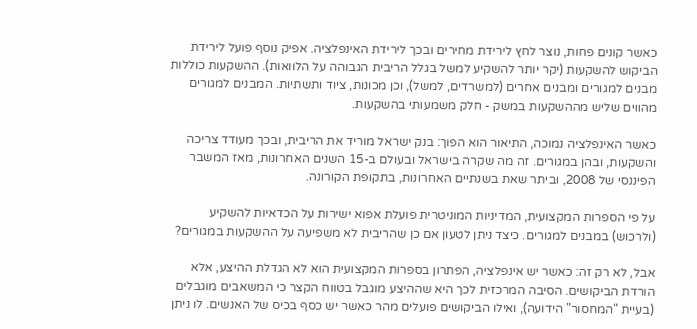כאשר קונים פחות, נוצר לחץ לירידת מחירים ובכך לירידת האינפלציה. אפיק נוסף פועל לירידת הביקוש להשקעות (יקר יותר להשקיע למשל בגלל הריבית הגבוהה על הלוואות). ההשקעות כוללות מבנים למגורים ומבנים אחרים (למשרדים, למשל), וכן מכונות, ציוד ותשתיות. המבנים למגורים מהווים שליש מההשקעות במשק - חלק משמעותי בהשקעות.

כאשר האינפלציה נמוכה, התיאור הוא הפוך: בנק ישראל מוריד את הריבית, ובכך מעודד צריכה והשקעות, ובהן במגורים. זה מה שקרה בישראל ובעולם ב-15 השנים האחרונות, מאז המשבר הפיננסי של 2008, וביתר שאת בשנתיים האחרונות, בתקופת הקורונה.

על פי הספרות המקצועית, המדיניות המוניטרית פועלת אפוא ישירות על הכדאיות להשקיע (ולרכוש) במבנים למגורים. כיצד ניתן לטעון אם כן שהריבית לא משפיעה על ההשקעות במגורים?

אבל, לא רק זה: כאשר יש אינפלציה, הפתרון בספרות המקצועית הוא לא הגדלת ההיצע, אלא הורדת הביקושים. הסיבה המרכזית לכך היא שההיצע מוגבל בטווח הקצר כי המשאבים מוגבלים (בעיית "המחסור" הידועה), ואילו הביקושים פועלים מהר כאשר יש כסף בכיס של האנשים. לו ניתן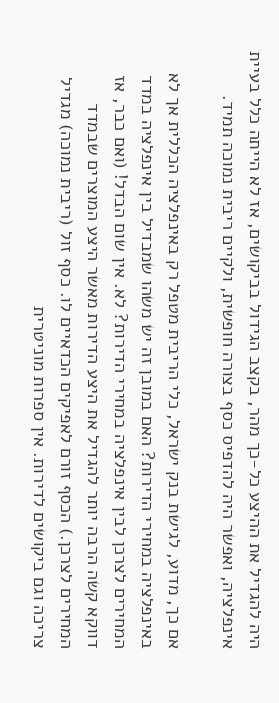היה להגדיל את ההיצע כל-כך מהר, בקצב הגידול בביקושים, אז לא הייתה כלל בעיית אינפלציה, ואפשר היה להדפיס כסף בצורה חופשית, ולקיים ריבית נמוכה תמיד.

אם כך, מדוע, לגישת בנק ישראל, כלי הריבית מטפל רק באינפלציה הכללית אך לא באינפלציה במחירי הדירות? האם במובן זה יש משהו שמבדיל בין אינפלציה במדד המחירים לצרכן לבין אינפלציה במחירי הדירות? לא. אין שום הבדל! (ואם כבר, אז דווקא קשה הרבה יותר להגדיל את היצע הדירות מאשר היצע המוצרים שבמדד המחירים לצרכן.) הכסף זורם לאפיקים הכדאיים לו. כסף זול (ריבית נמוכה) מגדיל צריכה וגם ביקושים לדירות. אין ספרות מוניטרית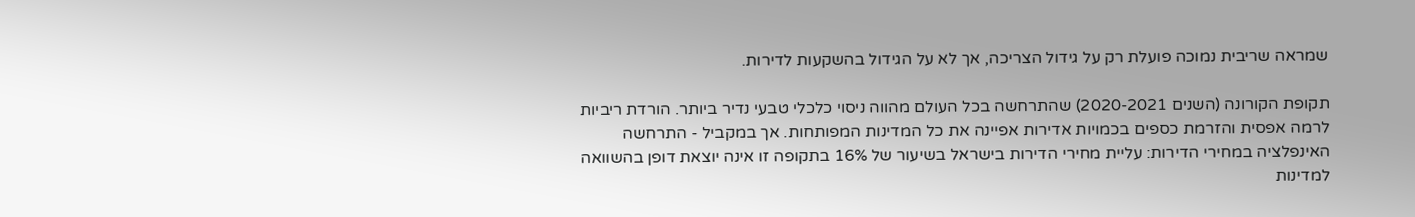שמראה שריבית נמוכה פועלת רק על גידול הצריכה, אך לא על הגידול בהשקעות לדירות.

תקופת הקורונה (השנים 2020-2021) שהתרחשה בכל העולם מהווה ניסוי כלכלי טבעי נדיר ביותר. הורדת ריביות לרמה אפסית והזרמת כספים בכמויות אדירות אפיינה את כל המדינות המפותחות. אך במקביל - התרחשה האינפלציה במחירי הדירות: עליית מחירי הדירות בישראל בשיעור של 16% בתקופה זו אינה יוצאת דופן בהשוואה למדינות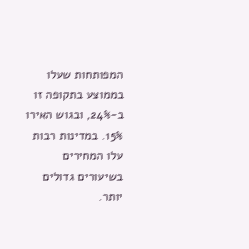המפותחות שעלו בממוצע בתקופה זו ב-24%, ובגוש האירו 15%. במדינות רבות עלו המחירים בשיעורים גדולים יותר.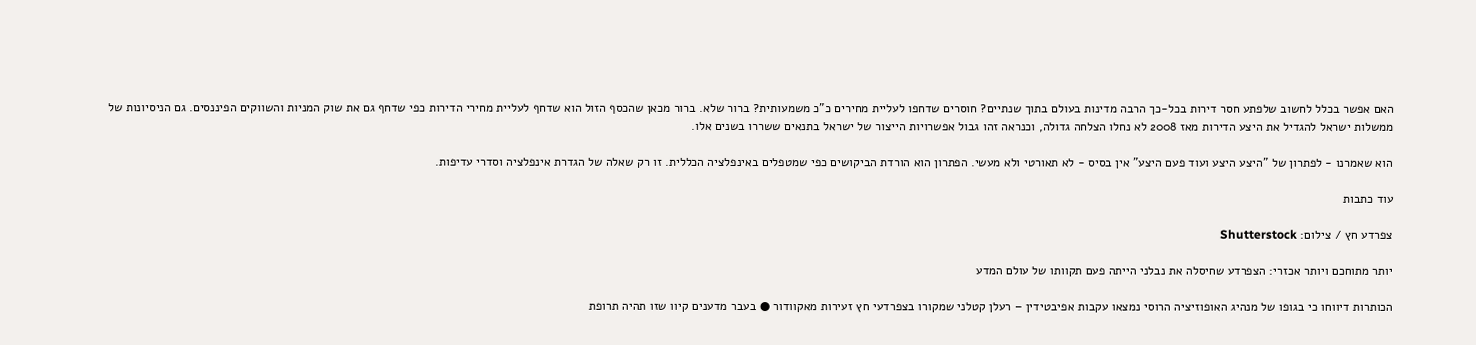האם אפשר בכלל לחשוב שלפתע חסר דירות בכל-כך הרבה מדינות בעולם בתוך שנתיים? חוסרים שדחפו לעליית מחירים כ"כ משמעותית? ברור שלא. ברור מכאן שהכסף הזול הוא שדחף לעליית מחירי הדירות כפי שדחף גם את שוק המניות והשווקים הפיננסים. גם הניסיונות של ממשלות ישראל להגדיל את היצע הדירות מאז 2008 לא נחלו הצלחה גדולה, וכנראה זהו גבול אפשרויות הייצור של ישראל בתנאים ששררו בשנים אלו.

הוא שאמרנו - לפתרון של "היצע היצע ועוד פעם היצע" אין בסיס - לא תאורטי ולא מעשי. הפתרון הוא הורדת הביקושים כפי שמטפלים באינפלציה הכללית. זו רק שאלה של הגדרת אינפלציה וסדרי עדיפות.

עוד כתבות

צפרדע חץ / צילום: Shutterstock

יותר מתוחכם ויותר אכזרי: הצפרדע שחיסלה את נבלני הייתה פעם תקוותו של עולם המדע

הכותרות דיווחו כי בגופו של מנהיג האופוזיציה הרוסי נמצאו עקבות אפיבטידין – רעלן קטלני שמקורו בצפרדעי חץ זעירות מאקוודור ● בעבר מדענים קיוו שזו תהיה תרופת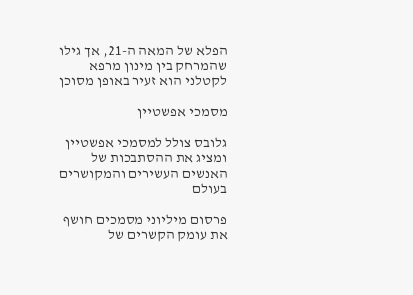הפלא של המאה ה-21, אך גילו שהמרחק בין מינון מרפא לקטלני הוא זעיר באופן מסוכן

מסמכי אפשטיין

גלובס צולל למסמכי אפשטיין ומציג את ההסתבכות של האנשים העשירים והמקושרים בעולם

פרסום מיליוני מסמכים חושף את עומק הקשרים של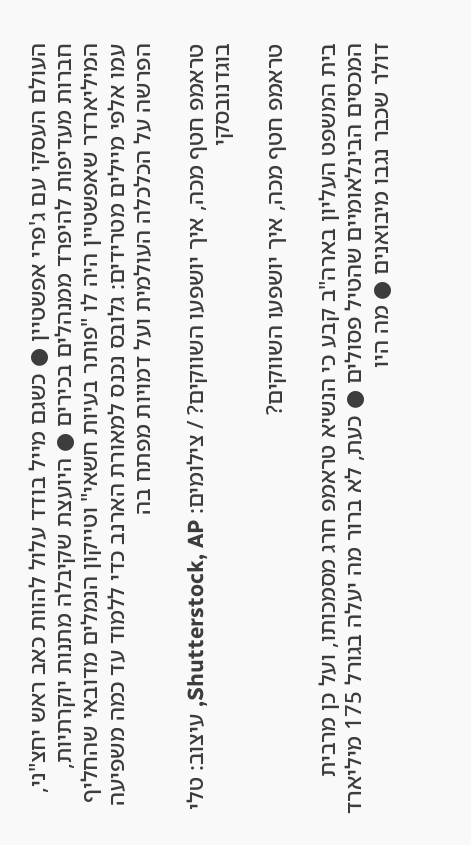העולם העסקי עם ג'פרי אפשטיין ● כשגם מייל בודד עלול להוות כאב ראש יחצ"ני, חברות מעדיפות להיפרד ממנהלים בכירים ● היועצת שקיבלה מתנות יוקרתיות, המיליארדר שאפשטיין היה לו "פותר בעיות חשאי" וטייקון הנמלים מדובאי שהחליף עמו אלפי מיילים מטרידים: גלובס נכנס למאורת הארנב כדי ללמוד עד כמה משפיעה הפרשה על הכלכלה העולמית ועל דמויות מפתח בה

טראמפ חטף מכה, איך יושפעו השווקים? / צילומים: Shutterstock, AP, עיצוב: טלי בוגדנובסקי

טראמפ חטף מכה, איך יושפעו השווקים?

בית המשפט העליון בארה"ב קבע כי הנשיא טראמפ חרג מסמכותו, ועל כן מרבית המכסים הבינלאומיים שהטיל פסולים ● כעת, לא ברור מה יעלה בגורל 175 מיליארד דולר שכבר נגבו מיבואנים ● מה היו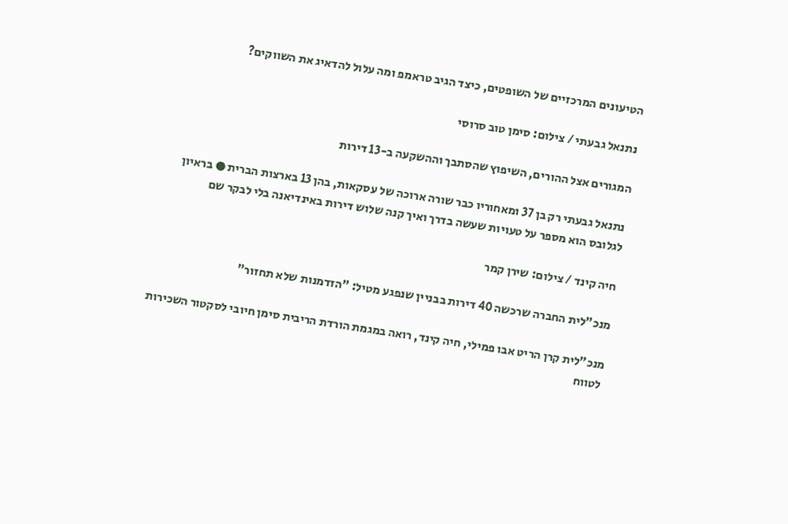הטיעונים המרכזיים של השופטים, כיצד הגיב טראמפ ומה עלול להדאיג את השווקים?

נתנאל גבעתי / צילום: סימן טוב סרוסי

המגורים אצל ההורים, השיפוץ שהסתבך וההשקעה ב-13 דירות

נתנאל גבעתי רק בן 37 ומאחוריו כבר שורה ארוכה של עסקאות, בהן 13 בארצות הברית ● בראיון לגלובס הוא מספר על טעויות שעשה בדרך ואיך קנה שלוש דירות באינדיאנה בלי לבקר שם

חיה קינד / צילום: שירן קמר

מנכ"לית החברה שרכשה 40 דירות בבניין שנפגע מטיל: "הזדמנות שלא תחזור"

מנכ"לית קרן הריט אבו פמילי, חיה קינד, רואה במגמת הורדת הריבית סימן חיובי לסקטור השכירות לטווח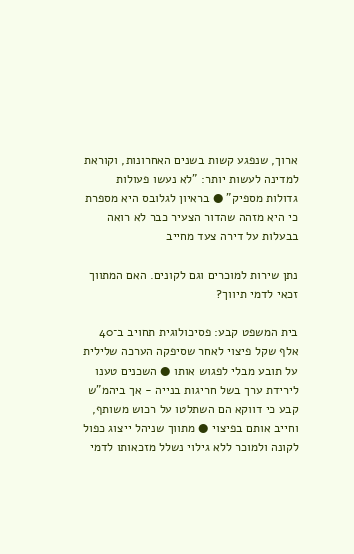ארוך, שנפגע קשות בשנים האחרונות, וקוראת למדינה לעשות יותר: "לא נעשו פעולות גדולות מספיק" ● בראיון לגלובס היא מספרת כי היא מזהה שהדור הצעיר כבר לא רואה בבעלות על דירה צעד מחייב

נתן שירות למוכרים וגם לקונים. האם המתווך זכאי לדמי תיווך?

בית המשפט קבע: פסיכולוגית תחויב ב־40 אלף שקל פיצוי לאחר שסיפקה הערכה שלילית על תובע מבלי לפגוש אותו ● השכנים טענו לירידת ערך בשל חריגות בנייה - אך ביהמ"ש קבע כי דווקא הם השתלטו על רכוש משותף, וחייב אותם בפיצוי ● מתווך שניהל ייצוג כפול לקונה ולמוכר ללא גילוי נשלל מזכאותו לדמי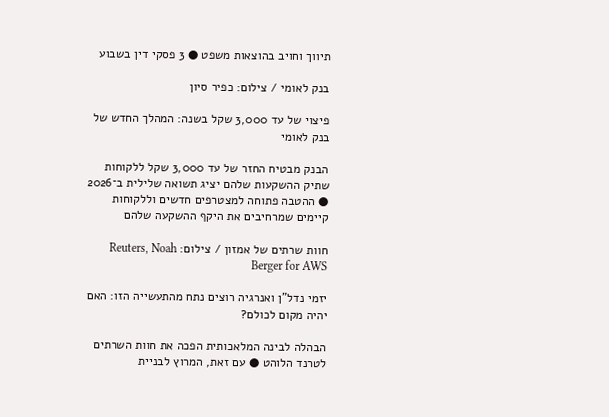תיווך וחויב בהוצאות משפט ● 3 פסקי דין בשבוע

בנק לאומי / צילום: כפיר סיון

פיצוי של עד 3,000 שקל בשנה: המהלך החדש של בנק לאומי

הבנק מבטיח החזר של עד 3,000 שקל ללקוחות שתיק ההשקעות שלהם יציג תשואה שלילית ב־2026 ● ההטבה פתוחה למצטרפים חדשים וללקוחות קיימים שמרחיבים את היקף ההשקעה שלהם

חוות שרתים של אמזון / צילום: Reuters, Noah Berger for AWS

יזמי נדל"ן ואנרגיה רוצים נתח מהתעשייה הזו: האם יהיה מקום לכולם?

הבהלה לבינה המלאכותית הפכה את חוות השרתים לטרנד הלוהט ● עם זאת, המרוץ לבניית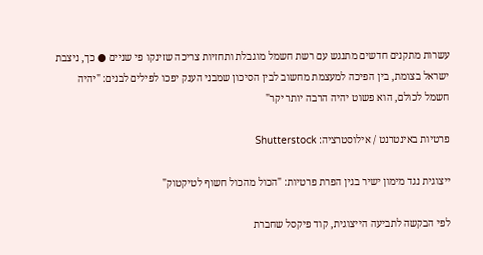עשרות מתקנים חדשים מתנגש עם רשת חשמל מוגבלת ותחזיות צריכה שזינקו פי שניים ● כך, ניצבת ישראל בצומת, בין הפיכה למעצמת מחשוב לבין הסיכון שמבני הענק יפכו לפילים לבנים: "יהיה חשמל לכולם, הוא פשוט יהיה הרבה יותר יקר"

פרטיות באינטרנט / אילוסטרציה: Shutterstock

ייצוגית נגד מימון ישיר בגין הפרת פרטיות: "הכול מהכול חשוף לטיקטוק"

לפי הבקשה לתביעה הייצוגית, קוד פיקסל שחברת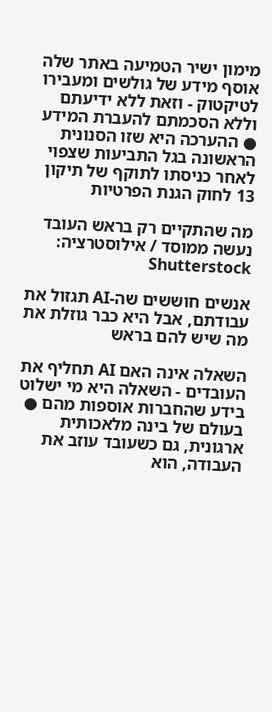מימון ישיר הטמיעה באתר שלה אוסף מידע של גולשים ומעבירו לטיקטוק - וזאת ללא ידיעתם וללא הסכמתם להעברת המידע ● ההערכה היא שזו הסנונית הראשונה בגל התביעות שצפוי לאחר כניסתו לתוקף של תיקון 13 לחוק הגנת הפרטיות

מה שהתקיים רק בראש העובד נעשה ממוסד / אילוסטרציה: Shutterstock

אנשים חוששים שה-AI תגזול את עבודתם, אבל היא כבר גוזלת את מה שיש להם בראש

השאלה אינה האם AI תחליף את העובדים - השאלה היא מי ישלוט בידע שהחברות אוספות מהם ● בעולם של בינה מלאכותית ארגונית, גם כשעובד עוזב את העבודה, הוא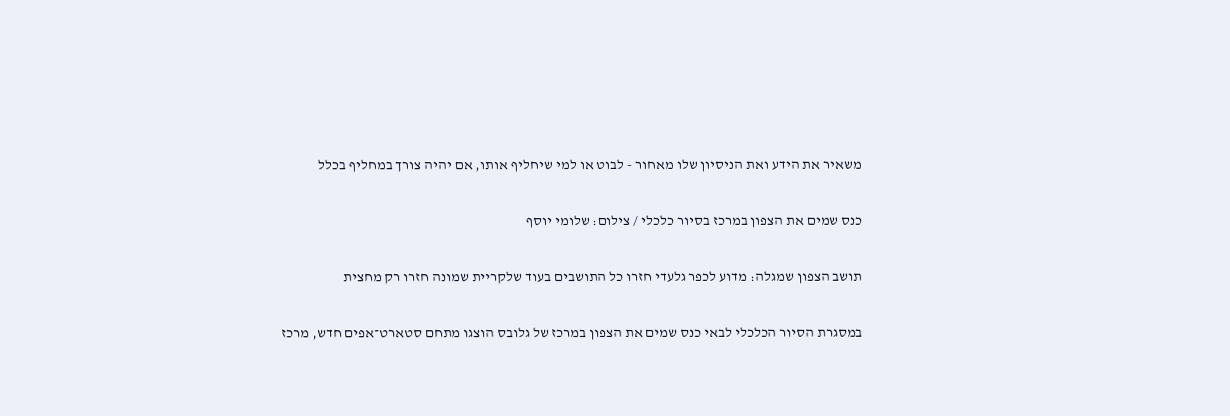משאיר את הידע ואת הניסיון שלו מאחור - לבוט או למי שיחליף אותו, אם יהיה צורך במחליף בכלל

כנס שמים את הצפון במרכז בסיור כלכלי / צילום: שלומי יוסף

תושב הצפון שמגלה: מדוע לכפר גלעדי חזרו כל התושבים בעוד שלקריית שמונה חזרו רק מחצית

במסגרת הסיור הכלכלי לבאי כנס שמים את הצפון במרכז של גלובס הוצגו מתחם סטארט־אפים חדש, מרכז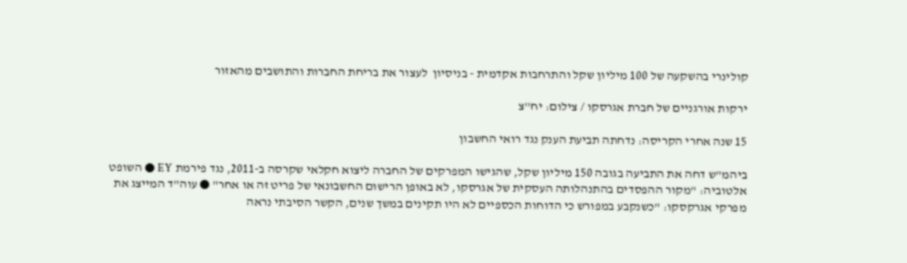קולינרי בהשקעה של 100 מיליון שקל והתרחבות אקדמית - בניסיון  לעצור את בריחת החברות והתושבים מהאזור

ירקות אורגניים של חברת אגרסקו / צילום: יח''צ

15 שנה אחרי הקריסה: נדחתה תביעת הענק נגד רואי החשבון

ביהמ"ש דחה את התביעה בגובה 150 מיליון שקל, שהגישו המפרקים של החברה ליצוא חקלאי שקרסה ב-2011, נגד פירמת EY ● השופט אלטוביה: "מקור ההפסדים בהתנהלותה העסקית של אגרסקו, לא באופן הרישום החשבונאי של פריט זה או אחר" ● עוה"ד המייצג את מפרקי אגרקסקו: "כשנקבע במפורש כי הדוחות הכספיים לא היו תקינים במשך שנים, הקשר הסיבתי נראה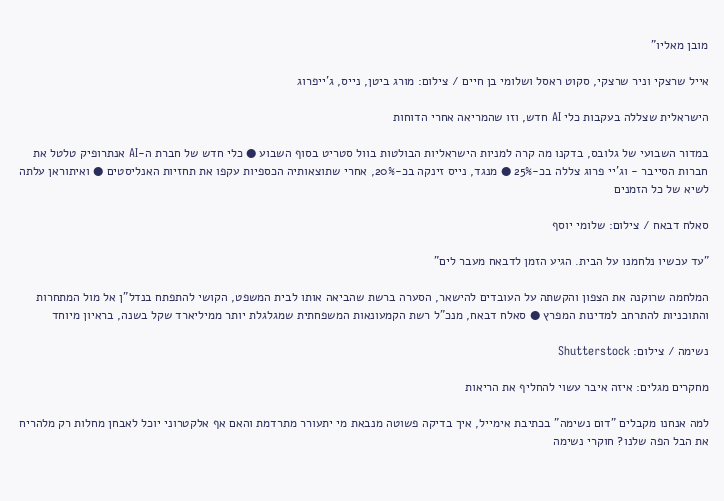מובן מאליו"

אייל שרצקי וניר שרצקי, סקוט ראסל ושלומי בן חיים / צילום: מורג ביטן, נייס, ג'ייפרוג

הישראלית שצללה בעקבות כלי AI חדש, וזו שהמריאה אחרי הדוחות

במדור השבועי של גלובס, בדקנו מה קרה למניות הישראליות הבולטות בוול סטריט בסוף השבוע ● כלי חדש של חברת ה-AI אנתרופיק טלטל את חברות הסייבר - וג'יי פרוג צללה בכ-25% ● מנגד, נייס זינקה בכ-20%, אחרי שתוצאותיה הכספיות עקפו את תחזיות האנליסטים ● ואיתוראן עלתה לשיא של כל הזמנים

סאלח דבאח / צילום: שלומי יוסף

"עד עכשיו נלחמנו על הבית. הגיע הזמן לדבאח מעבר לים"

המלחמה שרוקנה את הצפון והקשתה על העובדים להישאר, הסערה ברשת שהביאה אותו לבית המשפט, הקושי להתפתח בנדל"ן אל מול המתחרות והתוכניות להתרחב למדינות המפרץ ● סאלח דבאח, מנכ"ל רשת הקמעונאות המשפחתית שמגלגלת יותר ממיליארד שקל בשנה, בראיון מיוחד

נשימה / צילום: Shutterstock

מחקרים מגלים: איזה איבר עשוי להחליף את הריאות

למה אנחנו מקבלים "דום נשימה" בכתיבת אימייל, איך בדיקה פשוטה מנבאת מי יתעורר מתרדמת והאם אף אלקטרוני יוכל לאבחן מחלות רק מלהריח את הבל הפה שלנו? חוקרי נשימה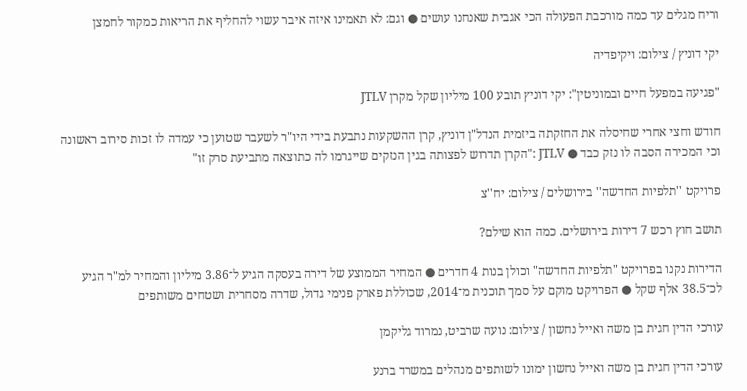וריח מגלים עד כמה מורכבת הפעולה הכי אגבית שאנחנו עושים ● וגם: לא תאמינו איזה איבר עשוי להחליף את הריאות כמקור לחמצן

יקי דוניץ / צילום: ויקיפדיה

"פגיעה במפעל חיים ובמוניטין": יקי דוניץ תובע 100 מיליון שקל מקרן JTLV

חודש וחצי אחרי שחיסלה את החזקתה ביזמית הנדל"ן דוניץ, קרן ההשקעות נתבעת בידי היו"ר לשעבר שטוען כי עמדה לו זכות סירוב ראשונה וכי המכירה הסבה לו נזק כבד ● JTLV :"הקרן תדרוש לפצותה בגין הנזקים שייגרמו לה כתוצאה מתביעת סרק זו"

פרויקט ''תלפיות החדשה'' בירושלים / צילום: יח''צ

תושב חוץ רכש 7 דירות בירושלים. כמה הוא שילם?

הדירות נקנו בפרויקט "תלפיות החדשה" וכולן בנות 4 חדרים ● המחיר הממוצע של דירה בעסקה הגיע ל־3.86 מיליון והמחיר למ"ר הגיע לכ־38.5 אלף שקל ● הפרויקט מוקם על סמך תוכנית מ־2014, שכוללת פארק פנימי גדול, שדרה מסחרית ושטחים משותפים

עורכי הדין חגית בן משה ואייל נחשון / צילום: נועה שרביט, נמרוד גליקמן

עורכי הדין חגית בן משה ואייל נחשון ימונו לשותפים מנהלים במשרד ברנע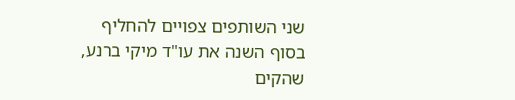שני השותפים צפויים להחליף בסוף השנה את עו"ד מיקי ברנע, שהקים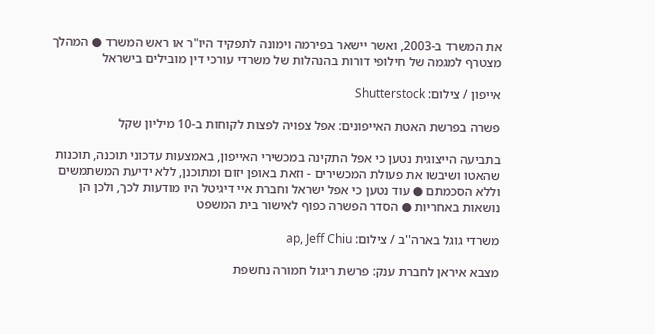את המשרד ב-2003, ואשר יישאר בפירמה וימונה לתפקיד היו"ר או ראש המשרד ● המהלך מצטרף למגמה של חילופי דורות בהנהלות של משרדי עורכי דין מובילים בישראל

אייפון / צילום: Shutterstock

פשרה בפרשת האטת האייפונים: אפל צפויה לפצות לקוחות ב-10 מיליון שקל

בתביעה הייצוגית נטען כי אפל התקינה במכשירי האייפון, באמצעות עדכוני תוכנה, תוכנות שהאטו ושיבשו את פעולת המכשירים - וזאת באופן יזום ומתוכנן, ללא ידיעת המשתמשים וללא הסכמתם ● עוד נטען כי אפל ישראל וחברת איי דיגיטל היו מודעות לכך, ולכן הן נושאות באחריות ● הסדר הפשרה כפוף לאישור בית המשפט

משרדי גוגל בארה''ב / צילום: ap, Jeff Chiu

מצבא איראן לחברת ענק: פרשת ריגול חמורה נחשפת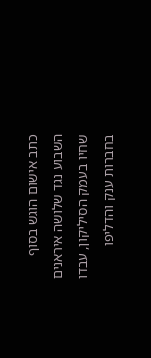כתב אישום הוגש בסוף השבוע נגד שלושה איראנים שחיו בעמק הסיליקון, עבדו בחברות ענק והדליפו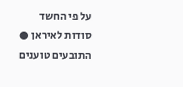על פי החשד סודות לאיראן ● התובעים טוענים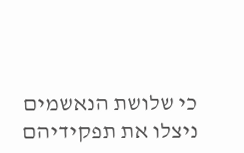כי שלושת הנאשמים ניצלו את תפקידיהם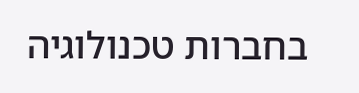בחברות טכנולוגיה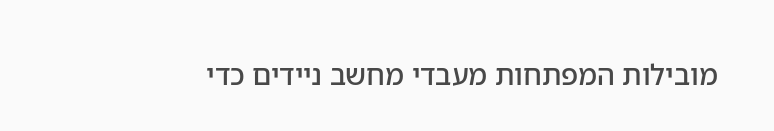מובילות המפתחות מעבדי מחשב ניידים כדי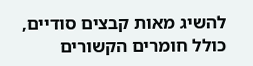להשיג מאות קבצים סודיים, כולל חומרים הקשורים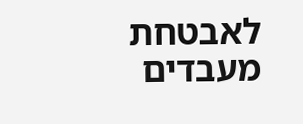לאבטחת מעבדים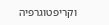וקריפטוגרפיה